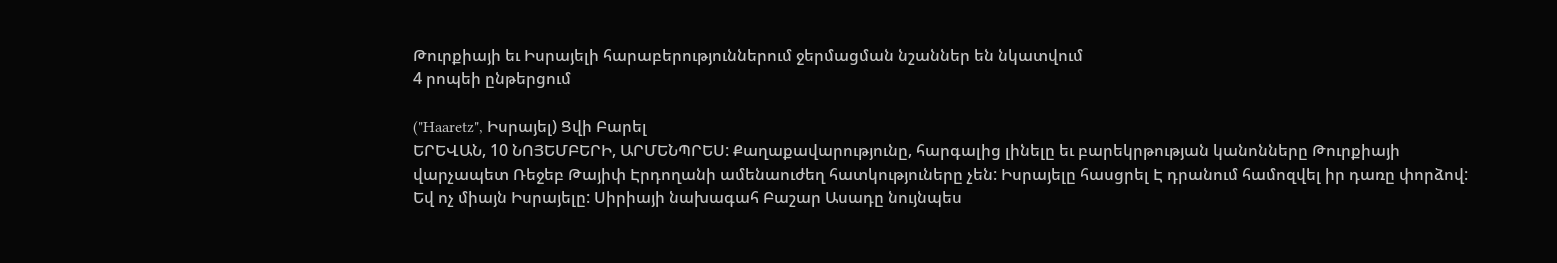Թուրքիայի եւ Իսրայելի հարաբերություններում ջերմացման նշաններ են նկատվում
4 րոպեի ընթերցում

("Haaretz", Իսրայել) Ցվի Բարել
ԵՐԵՎԱՆ, 10 ՆՈՅԵՄԲԵՐԻ, ԱՐՄԵՆՊՐԵՍ: Քաղաքավարությունը, հարգալից լինելը եւ բարեկրթության կանոնները Թուրքիայի վարչապետ Ռեջեբ Թայիփ Էրդողանի ամենաուժեղ հատկություները չեն: Իսրայելը հասցրել Է դրանում համոզվել իր դառը փորձով: Եվ ոչ միայն Իսրայելը: Սիրիայի նախագահ Բաշար Ասադը նույնպես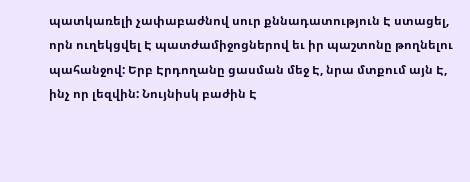պատկառելի չափաբաժնով սուր քննադատություն Է ստացել, որն ուղեկցվել Է պատժամիջոցներով եւ իր պաշտոնը թողնելու պահանջով: Երբ Էրդողանը ցասման մեջ Է, նրա մտքում այն Է, ինչ որ լեզվին: Նույնիսկ բաժին Է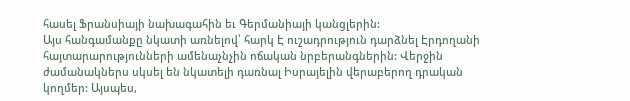հասել Ֆրանսիայի նախագահին եւ Գերմանիայի կանցլերին:
Այս հանգամանքը նկատի առնելով՝ հարկ Է ուշադրություն դարձնել Էրդողանի հայտարարությունների ամենաչնչին ոճական նրբերանգներին: Վերջին ժամանակներս սկսել են նկատելի դառնալ Իսրայելին վերաբերող դրական կողմեր: Այսպես,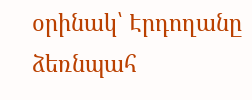օրինակ՝ Էրդողանը ձեռնպահ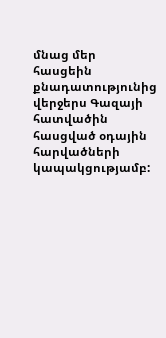մնաց մեր հասցեին քնադատությունից վերջերս Գազայի հատվածին հասցված օդային հարվածների կապակցությամբ: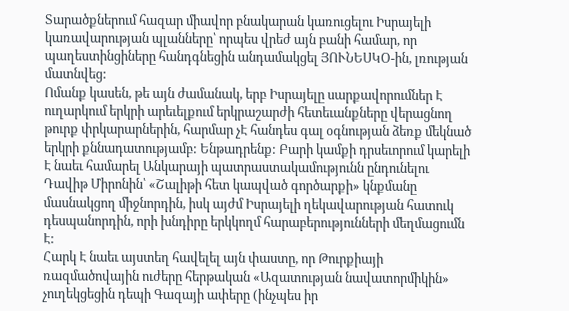Տարածքներում հազար միավոր բնակարան կառուցելու Իսրայելի կառավարության պլանները՝ որպես վրեժ այն բանի համար, որ պաղեստինցիները հանդգնեցին անդամակցել ՅՈՒՆԵՍԿՕ-ին, լռության մատնվեց:
Ոմանք կասեն, թե այն ժամանակ, երբ Իսրայելը սարքավորումներ Է ուղարկում երկրի արեւելքում երկրաշարժի հետեւանքները վերացնող թուրք փրկարարներին, հարմար չԷ հանդես գալ օգնության ձեռք մեկնած երկրի քննադատությամբ: Ենթադրենք: Բարի կամքի դրսեւորում կարելի Է նաեւ համարել Անկարայի պատրաստակամությունն ընդունելու Դավիթ Միրոնին՝ «Շալիթի հետ կապված գործարքի» կնքմանը մասնակցող միջնորդին, իսկ այժմ Իսրայելի ղեկավարության հատուկ դեսպանորդին, որի խնդիրը երկկողմ հարաբերությունների մեղմացումն Է:
Հարկ Է նաեւ այստեղ հավելել այն փաստը, որ Թուրքիայի ռազմածովային ուժերը հերթական «Ազատության նավատորմիկին» չուղեկցեցին դեպի Գազայի ափերը (ինչպես իր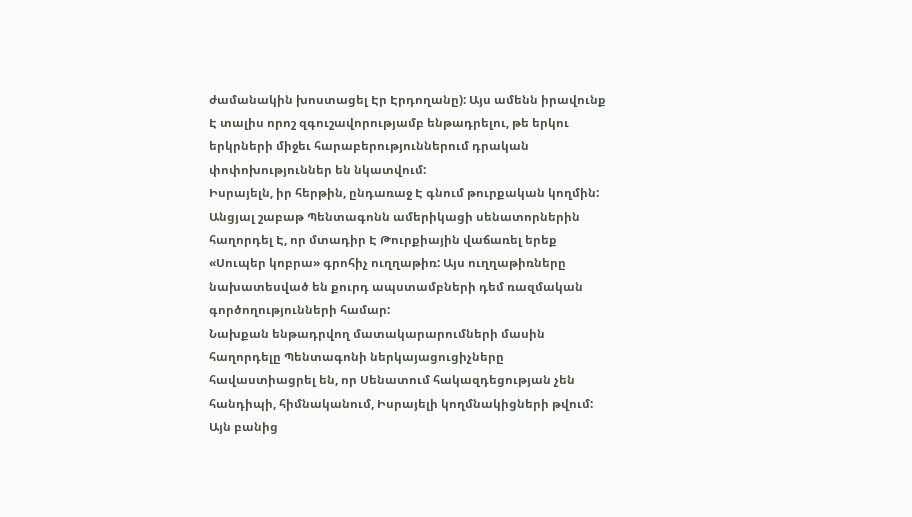ժամանակին խոստացել Էր Էրդողանը): Այս ամենն իրավունք Է տալիս որոշ զգուշավորությամբ ենթադրելու, թե երկու երկրների միջեւ հարաբերություններում դրական փոփոխություններ են նկատվում:
Իսրայելն, իր հերթին, ընդառաջ Է գնում թուրքական կողմին: Անցյալ շաբաթ Պենտագոնն ամերիկացի սենատորներին հաղորդել Է, որ մտադիր Է Թուրքիային վաճառել երեք «Սուպեր կոբրա» գրոհիչ ուղղաթիռ: Այս ուղղաթիռները նախատեսված են քուրդ ապստամբների դեմ ռազմական գործողությունների համար:
Նախքան ենթադրվող մատակարարումների մասին հաղորդելը Պենտագոնի ներկայացուցիչները հավաստիացրել են, որ Սենատում հակազդեցության չեն հանդիպի, հիմնականում, Իսրայելի կողմնակիցների թվում: Այն բանից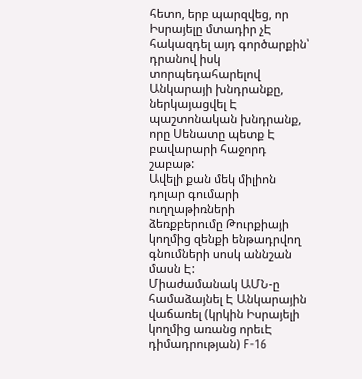հետո, երբ պարզվեց, որ Իսրայելը մտադիր չԷ հակազդել այդ գործարքին՝ դրանով իսկ տորպեդահարելով Անկարայի խնդրանքը, ներկայացվել Է պաշտոնական խնդրանք, որը Սենատը պետք Է բավարարի հաջորդ շաբաթ:
Ավելի քան մեկ միլիոն դոլար գումարի ուղղաթիռների ձեռքբերումը Թուրքիայի կողմից զենքի ենթադրվող գնումների սոսկ աննշան մասն Է:
Միաժամանակ ԱՄՆ-ը համաձայնել Է Անկարային վաճառել (կրկին Իսրայելի կողմից առանց որեւԷ դիմադրության) F-16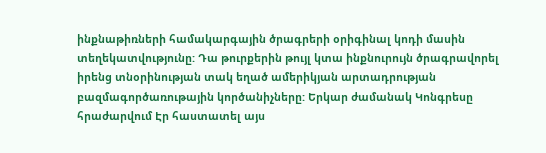ինքնաթիռների համակարգային ծրագրերի օրիգինալ կոդի մասին տեղեկատվությունը: Դա թուրքերին թույլ կտա ինքնուրույն ծրագրավորել իրենց տնօրինության տակ եղած ամերիկյան արտադրության բազմագործառութային կործանիչները: Երկար ժամանակ Կոնգրեսը հրաժարվում Էր հաստատել այս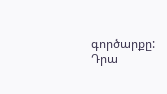գործարքը: Դրա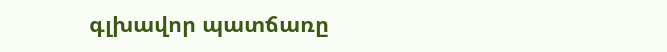գլխավոր պատճառը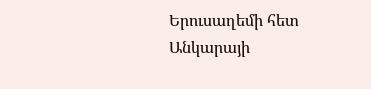Երուսաղեմի հետ Անկարայի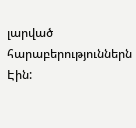լարված հարաբերություններն Էին: